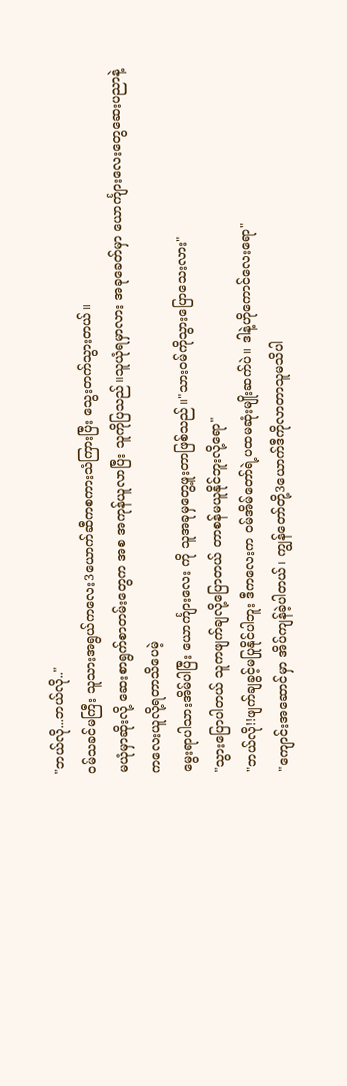"ဘယ်လို...ဘယ်လို.."
၀မ်သခင်မကြီး သူသားအရွယ်ကလေး3ယောက်ဆီကစကားသံကြားပြီး သွေးတက်သွားတယ်။
မယုံမှာဆိုးလို့ ဆေးစာရွက်စာတမ်းတွေက အစ အကုန်ယူလာပြီး သူကိုပြသည်။သူယုံရမှာလား အခုခေတ်မှာ ယောင်္ကျားလေးတွေဆေးပညာနဲ့ကလေးယူလို့ရတာသိပေမဲ့
မွေးရာပါသားအိမ်ပါပြီး ယောင်္ကျားလေး ကို သူအခုမှတွေ့ဖူးတာဖြစ်သည်။"သား၀မ်ကိုသွားပြောသေးလား"
"သွားပြောပါတယ် သူကဖျက်ချလို့ပြောတယ် တာစန်မယူနိုင်ဘူးလို့ရော"
"ဘယ်လို!!ဖျက်ချခွင့်မပြုနိုင်ပါဘူး ဒီကလေးက ၀မ်အိမ်တော်ရဲ့ပထမဆုံးမျိုးဆက်ပဲ။ ဒါနဲ့ဟိုကောင်လေးရော"
"ကျောင်းအဆောင်မှာ အိပ်ကျန်ခဲ့ပါတယ်၊ ကျွန်တော်တို့3ယောက်ဒီကိုလာတာသူမသိပါ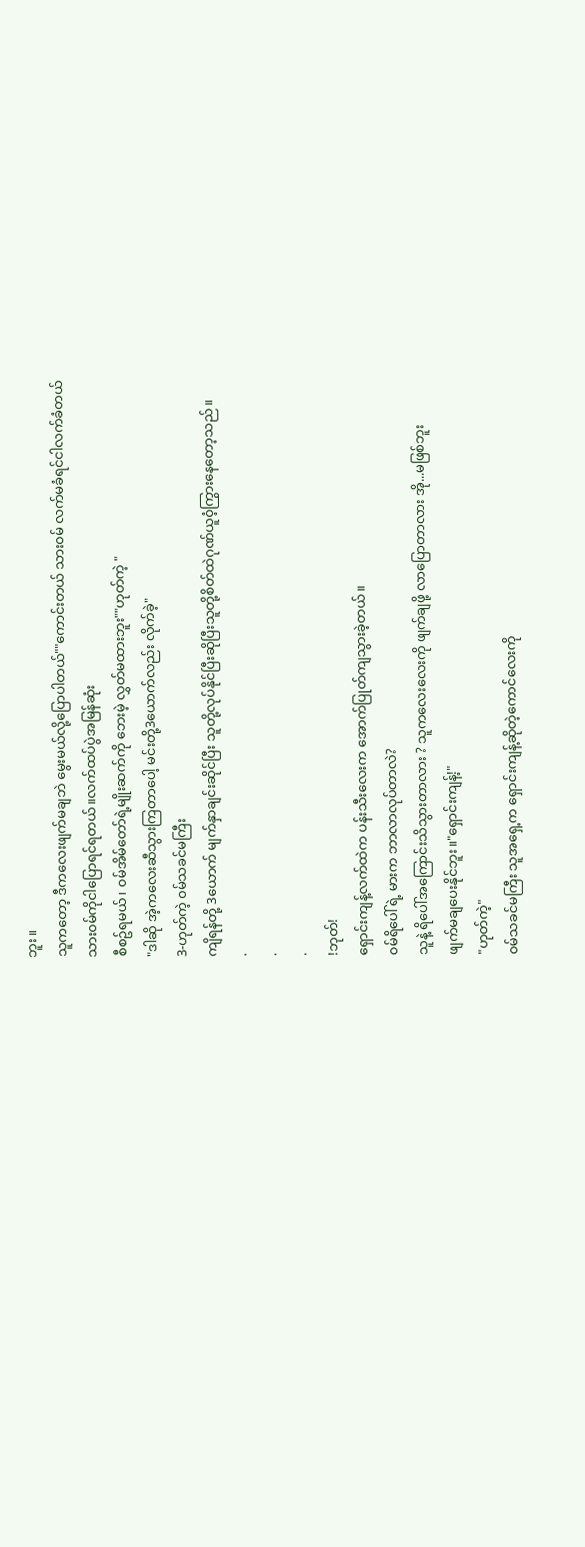ဘူး။
သူကတော့ ဒီကလေးဖျက်မချဘဲ မွေးမယ်လို့ပြောပါတယ်""ကောင်းတယ် သား၀မ် လက်မခံရင်ငါလက်ခံတယ်
သား၀မ်ကိုငါပြောရင်ရတယ်။လက်ထပ်ပွဲအမြန်ဆုံး
စီစဥ်ရမယ်၊ ၀မ်အိမ်တော်ရဲ့မျိုးဆက်ကို ဘေးမဲ့ လွှတ်မထားဘူး""ဟုတ်ကဲ့ "
"ဒါဆို အဲ့ကလေးဆီသွားကြတာပေါ့ မင်းတို့3ယောက်လည်း လိုက်ခဲ့"
3-ဟုတ်ကဲ့ ၀မ်သခင်မကြီး
ကျိရန်တို့ 3ယောက် မျက်နှာချင်းဆိုင်ပြီး သူတို့လုပ်နိုင်ပြီးဆိုပြီးသူတို့စိတ်ထဲဂုဏ်ယူ၀ံ့ကြွားနေတော့သည်။
.
.
.
!ဘုတ်!
ရှောင်းကျန့်လက်ထဲက ပန်းသီးလေးက အောက်ပြုတ်ကျသွားခဲ့တယ်။
၀မ်ရိပေါ်ရဲ့ မားက ဘာလာလုပ်တာလဲ?
သူနဲ့ ရိပေါ်အကြောင်းသိသွားတာလား ? သူကလေးလေးကို ဖျက်ချဖို့ လာပြောတာလား အို...မဖြစ်ဘူး
ဖျက်မချပေးနိုင်ဘူး။"ရှောင်းကျန့်!"
"ဟုတ်ကဲ့"
၀မ်သခင်မကြီး သူအရှေ့က ရှောင်းကျန့်ဆိုတဲ့ကောင်လေးကို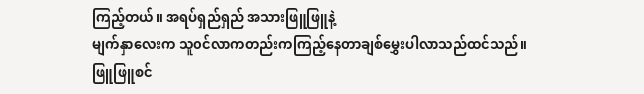ကြည့်တယ်။ အရပ်ရှည်ရှည် အသားဖြူဖြူနဲ့
မျက်နှာလေးက သူ၀င်လာကတည်းကကြည့်နေတာချစ်မွှေးပါလာသည်ထင်သည်။ ဖြူဖြူစင်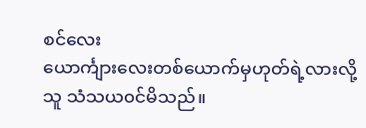စင်လေး
ယောင်္ကျားလေးတစ်ယောက်မှဟုတ်ရဲ့လားလို့ သူ သံသယ၀င်မိသည်။